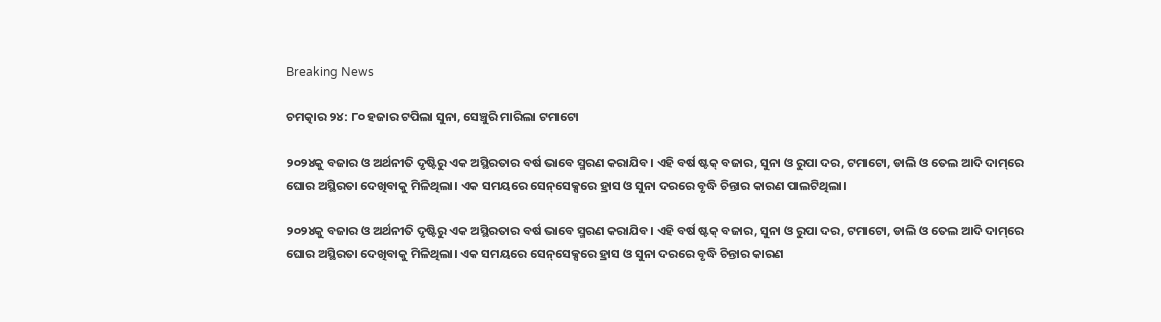Breaking News

ଚମତ୍କାର ୨୪: ୮୦ ହଜାର ଟପିଲା ସୁନା, ସେଞ୍ଚୁରି ମାରିଲା ଟମାଟୋ

୨୦୨୪କୁ ବଜାର ଓ ଅର୍ଥନୀତି ଦୃଷ୍ଟିରୁ ଏକ ଅସ୍ଥିରତାର ବର୍ଷ ଭାବେ ସ୍ମରଣ କରାଯିବ। ଏହି ବର୍ଷ ଷ୍ଟକ୍ ବଜାର, ସୁନା ଓ ରୁପା ଦର, ଟମାଟୋ, ଡାଲି ଓ ତେଲ ଆଦି ଦାମ୍‌ରେ ଘୋର ଅସ୍ଥିରତା ଦେଖିବାକୁ ମିଳିଥିଲା। ଏକ ସମୟରେ ସେନ୍‌ସେକ୍ସରେ ହ୍ରାସ ଓ ସୁନା ଦରରେ ବୃଦ୍ଧି ଚିନ୍ତାର କାରଣ ପାଲଟିଥିଲା।

୨୦୨୪କୁ ବଜାର ଓ ଅର୍ଥନୀତି ଦୃଷ୍ଟିରୁ ଏକ ଅସ୍ଥିରତାର ବର୍ଷ ଭାବେ ସ୍ମରଣ କରାଯିବ। ଏହି ବର୍ଷ ଷ୍ଟକ୍ ବଜାର, ସୁନା ଓ ରୁପା ଦର, ଟମାଟୋ, ଡାଲି ଓ ତେଲ ଆଦି ଦାମ୍‌ରେ ଘୋର ଅସ୍ଥିରତା ଦେଖିବାକୁ ମିଳିଥିଲା। ଏକ ସମୟରେ ସେନ୍‌ସେକ୍ସରେ ହ୍ରାସ ଓ ସୁନା ଦରରେ ବୃଦ୍ଧି ଚିନ୍ତାର କାରଣ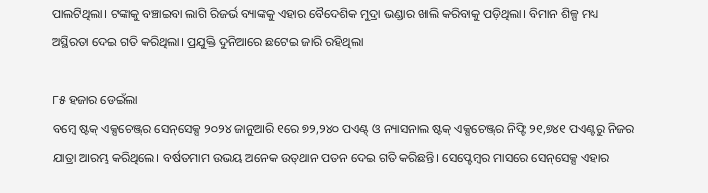ପାଲଟିଥିଲା। ଟଙ୍କାକୁ ବଞ୍ଚାଇବା ଲାଗି ରିଜର୍ଭ ବ୍ୟାଙ୍କକୁ ଏହାର ବୈଦେଶିକ ମୁଦ୍ରା ଭଣ୍ଡାର ଖାଲି କରିବାକୁ ପଡ଼ିଥିଲା। ବିମାନ ଶିଳ୍ପ ମଧ୍ୟ ଅସ୍ଥିରତା ଦେଇ ଗତି କରିଥିଲା। ପ୍ରଯୁକ୍ତି ଦୁନିଆରେ ଛଟେଇ ଜାରି ରହିଥିଲା

୮୫ ହଜାର ଡେଇଁଲା
ବମ୍ବେ ଷ୍ଟକ୍ ଏକ୍ସଚେଞ୍ଜ୍‌ର ସେନ୍‌ସେକ୍ସ ୨୦୨୪ ଜାନୁଆରି ୧ରେ ୭୨,୨୪୦ ପଏଣ୍ଟ୍‌ ଓ ନ୍ୟାସନାଲ ଷ୍ଟକ୍‌ ଏକ୍ସଚେଞ୍ଜ୍‌ର ନିଫ୍ଟି ୨୧,୭୪୧ ପଏଣ୍ଟରୁ ନିଜର ଯାତ୍ରା ଆରମ୍ଭ କରିଥିଲେ। ବର୍ଷତମାମ ଉଭୟ ଅନେକ ଉତ୍‌ଥାନ ପତନ ଦେଇ ଗତି କରିଛନ୍ତି। ସେପ୍ଟେମ୍ବର ମାସରେ ସେନ୍‌ସେକ୍ସ ଏହାର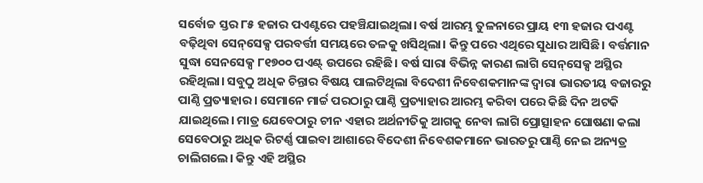ସର୍ବୋଚ୍ଚ ସ୍ତର ୮୫ ହଜାର ପଏଣ୍ଟରେ ପହଞ୍ଚିଯାଇଥିଲା। ବର୍ଷ ଆରମ୍ଭ ତୁଳନାରେ ପ୍ରାୟ ୧୩ ହଜାର ପଏଣ୍ଟ ବଢ଼ିଥିବା ସେନ୍‌ସେକ୍ସ ପରବର୍ତ୍ତୀ ସମୟରେ ତଳକୁ ଖସିଥିଲା। କିନ୍ତୁ ପରେ ଏଥିରେ ସୁଧାର ଆସିଛି। ବର୍ତ୍ତମାନ ସୁଦ୍ଧା ସେନସେକ୍ସ ୮୧୭୦୦ ପଏଣ୍ଟ୍‌ ଉପରେ ରହିଛି। ବର୍ଷ ସାରା ବିଭିନ୍ନ କାରଣ ଲାଗି ସେନ୍‌ସେକ୍ସ ଅସ୍ଥିର ରହିଥିଲା। ସବୁଠୁ ଅଧିକ ଚିନ୍ତାର ବିଷୟ ପାଲଟିଥିଲା ବିଦେଶୀ ନିବେଶକମାନଙ୍କ ଦ୍ବାରା ଭାରତୀୟ ବଜାରରୁ ପାଣ୍ଠି ପ୍ରତ୍ୟାହାର। ସେମାନେ ମାର୍ଚ୍ଚ ପରଠାରୁ ପାଣ୍ଠି ପ୍ରତ୍ୟାହାର ଆରମ୍ଭ କରିବା ପରେ କିଛି ଦିନ ଅଟକି ଯାଇଥିଲେ। ମାତ୍ର ଯେବେଠାରୁ ଚୀନ ଏହାର ଅର୍ଥନୀତିକୁ ଆଗକୁ ନେବା ଲାଗି ପ୍ରୋତ୍ସାହନ ଘୋଷଣା କଲା ସେବେଠାରୁ ଅଧିକ ରିଟର୍ଣ୍ଣ ପାଇବା ଆଶାରେ ବିଦେଶୀ ନିବେଶକମାନେ ଭାରତରୁ ପାଣ୍ଠି ନେଇ ଅନ୍ୟତ୍ର ଚାଲିଗଲେ। କିନ୍ତୁ ଏହି ଅସ୍ଥିର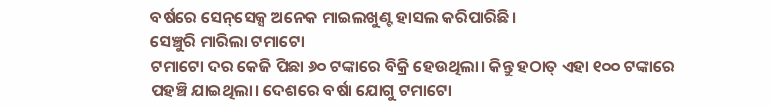ବର୍ଷରେ ସେନ୍‌ସେକ୍ସ ‌ଅନେକ ମାଇଲଖୁଣ୍ଟ ହାସଲ କରିପାରିଛି।
ସେଞ୍ଚୁରି ମାରିଲା ଟମାଟୋ
ଟମାଟୋ ଦର କେଜି ପିଛା ୬୦ ଟଙ୍କାରେ ବିକ୍ରି ହେଉଥିଲା। କିନ୍ତୁ ହଠାତ୍ ଏହା ୧୦୦ ଟଙ୍କାରେ ପହଞ୍ଚି ଯାଇଥିଲା। ଦେଶରେ ବର୍ଷା ଯୋଗୁ ଟମାଟୋ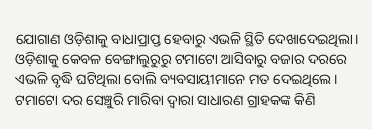ଯୋଗାଣ ଓଡ଼ିଶାକୁ ବାଧାପ୍ରାପ୍ତ ହେବାରୁ ଏଭଳି ସ୍ଥିତି ଦେଖାଦେଇଥିଲା। ଓଡ଼ିଶାକୁ କେବଳ ବେଙ୍ଗାଲୁରୁରୁ ଟମାଟୋ ଆସିବାରୁ ବଜାର ଦରରେ ଏଭଳି ବୃଦ୍ଧି ଘଟିଥିଲା ବୋଲି ବ୍ୟବସାୟୀମାନେ ମତ ଦେଇଥିଲେ। ଟମାଟୋ ଦର ସେଞ୍ଚୁରି ମାରିବା ଦ୍ବାରା ସାଧାରଣ ଗ୍ରାହକଙ୍କ କିଣି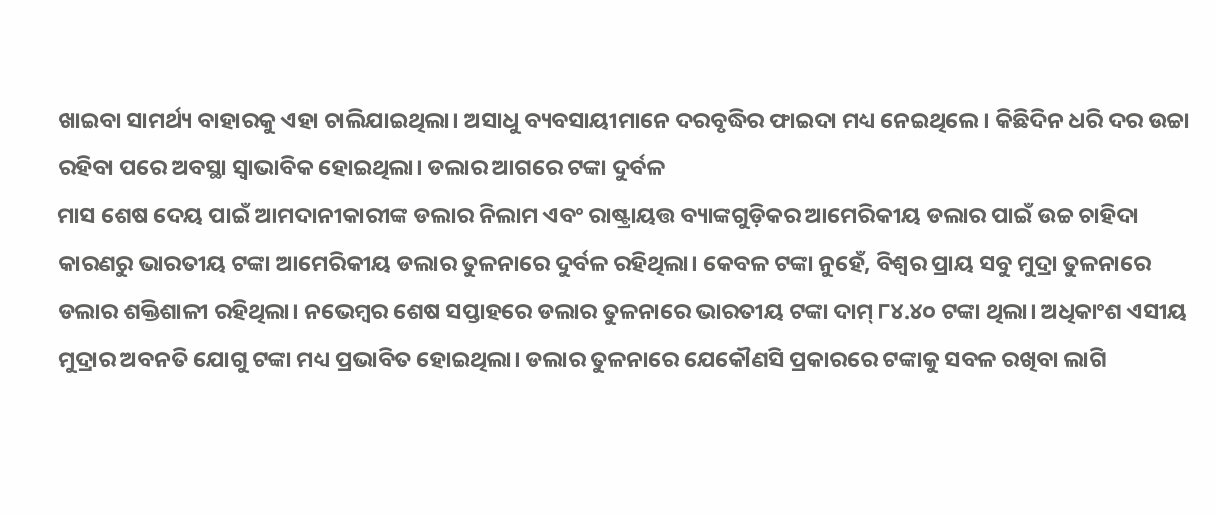ଖାଇବା ସାମର୍ଥ୍ୟ ବାହାରକୁ ଏହା ଚାଲିଯାଇଥିଲା। ଅସାଧୁ ବ୍ୟବସାୟୀମାନେ ଦରବୃଦ୍ଧିର ଫାଇଦା ମଧ୍ୟ ନେଇଥିଲେ। କିଛିଦିନ ଧରି ଦର ଉଚ୍ଚା ରହିବା ପରେ ଅବସ୍ଥା ସ୍ବାଭାବିକ ହୋଇଥିଲା। ଡଲାର ଆଗରେ ଟଙ୍କା ଦୁର୍ବଳ
ମାସ ଶେଷ ଦେୟ ପାଇଁ ଆମଦାନୀକାରୀଙ୍କ ଡଲାର ନିଲାମ ଏବଂ ରାଷ୍ଟ୍ରାୟତ୍ତ ବ୍ୟାଙ୍କଗୁଡ଼ିକର ଆମେରିକୀୟ ଡଲାର ପାଇଁ ଉଚ୍ଚ ଚାହିଦା କାରଣରୁ ଭାରତୀୟ ଟଙ୍କା ଆମେରିକୀୟ ଡଲାର ତୁଳନାରେ ଦୁର୍ବଳ ରହିଥିଲା। କେବଳ ଟଙ୍କା ନୁହେଁ, ବିଶ୍ବର ପ୍ରାୟ ସବୁ ମୁଦ୍ରା ତୁଳନାରେ ଡଲାର ଶକ୍ତିଶାଳୀ ରହିଥିଲା। ନଭେମ୍ବର ଶେଷ ସପ୍ତାହରେ ଡଲାର ତୁଳନାରେ ଭାରତୀୟ ଟଙ୍କା ଦାମ୍ ୮୪.୪୦ ଟଙ୍କା ଥିଲା। ଅଧିକାଂଶ ଏସୀୟ ମୁଦ୍ରାର ଅବନତି ଯୋଗୁ ଟଙ୍କା ମଧ୍ୟ ପ୍ରଭାବିତ ହୋଇଥିଲା। ଡଲାର ତୁଳନାରେ ଯେକୌଣସି ପ୍ରକାରରେ ଟଙ୍କାକୁ ସବଳ ରଖିବା ଲାଗି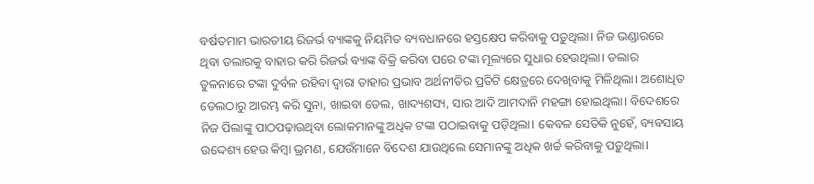ବର୍ଷତମାମ ଭାରତୀୟ ରିଜର୍ଭ ବ୍ୟାଙ୍କକୁ ନିୟମିତ ବ୍ୟବଧାନରେ ହସ୍ତକ୍ଷେପ କରିବାକୁ ପଡ଼ୁଥିଲା। ନିଜ ଭଣ୍ଡାରରେ ଥିବା ଡଲାରକୁ ବାହାର କରି ରିଜର୍ଭ ବ୍ୟାଙ୍କ ବିକ୍ରି କରିବା ପରେ ଟଙ୍କା ମୂଲ୍ୟ‌‌ରେ ସୁଧାର ହେଉଥିଲା। ଡଲାର ତୁଳନାରେ ଟଙ୍କା ଦୁର୍ବଳ ରହିବା ଦ୍ବାରା ତାହାର ପ୍ରଭାବ ଅର୍ଥନୀତିର ପ୍ରତିଟି କ୍ଷେତ୍ରରେ ଦେଖିବାକୁ ମିଳିଥିଲା। ଅଶୋଧିତ ତେଲଠାରୁ ଆରମ୍ଭ କରି ସୁନା, ଖାଇବା ତେଲ, ଖାଦ୍ୟଶସ୍ୟ, ସାର ଆଦି ଆମଦାନି ମହଙ୍ଗା ହୋଇଥିଲା। ବିଦେଶରେ ନିଜ ପିଲାଙ୍କୁ ପାଠପଢ଼ାଉଥିବା ଲୋକମାନଙ୍କୁ ଅଧିକ ଟଙ୍କା ପଠାଇବାକୁ ପଡ଼ିଥିଲା। କେବଳ ସେତିକି ନୁହେଁ, ବ୍ୟବସାୟ ଉଦ୍ଦେଶ୍ୟ ହେଉ କିମ୍ବା ଭ୍ରମଣ, ଯେଉଁମାନେ ବିଦେଶ ଯାଉଥିଲେ ସେମାନଙ୍କୁ ଅଧିକ ଖର୍ଚ୍ଚ କରିବାକୁ ପଡ଼ୁଥିଲା।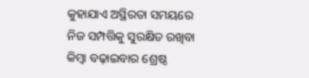କୁହାଯାଏ ଅସ୍ଥିରତା ସମୟରେ ନିଜ ସମ୍ପତ୍ତିକୁ ସୁରକ୍ଷିତ ରଖିବା କିମ୍ବା ବଢ଼ାଇବାର ଶ୍ରେଷ୍ଠ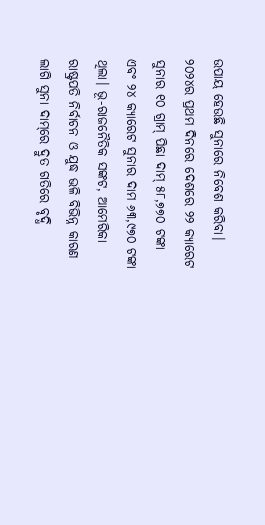ଉପାୟ ହେଉଛି ସୁନାରେ ନିବେଶ କରିବା। ୨୦୨୪ର ପ୍ରଥମ ଦିନରେ ଦେଶରେ ୨୨ କ୍ୟାରେଟ ସୁନାର ୧୦ ଗ୍ରାମ୍‌ ପିଛା ଦାମ୍ ୫୮,୭୭୦ ଟଙ୍କା ଏବଂ ୨୪ କ୍ୟାରେଟ ସୁନାର ଦାମ ୬୩,୯୭୦ ଟଙ୍କା ଥିଲା। ଭୂ-ରାଜନୈତିକ ସଙ୍କଟ, ଆମେରିକା ରାଷ୍ଟ୍ରପତି ନିର୍ବାଚନ ଓ ଯୁଦ୍ଧ ଭଳି ବିଭିନ୍ନ କାରଣ ଲାଗି ସୁନା ଦାମ୍‌ରେ ଦ୍ରୁତ ଗତିରେ ବୃଦ୍ଧି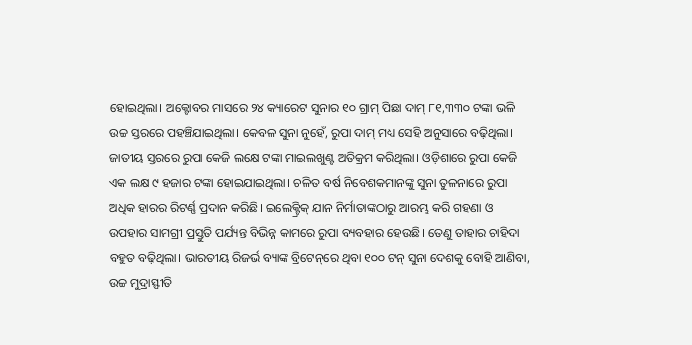ହୋଇଥିଲା। ଅକ୍ଟୋବର ମାସରେ ୨୪ କ୍ୟାରେଟ ସୁନାର ୧୦ ଗ୍ରାମ୍‌ ପିଛା ଦାମ୍ ୮୧,୩୩୦ ଟଙ୍କା ଭଳି ଉଚ୍ଚ ସ୍ତରରେ ପହଞ୍ଚିଯାଇଥିଲା। କେବଳ ସୁନା ନୁହେଁ, ରୁପା ଦାମ୍ ମଧ୍ୟ ସେହି ଅନୁସାରେ ବଢ଼ିଥିଲା। ଜାତୀୟ ସ୍ତରରେ ରୁପା କେଜି ଲକ୍ଷେ ଟଙ୍କା ମାଇଲଖୁଣ୍ଟ ଅତିକ୍ରମ କରିଥିଲା। ଓଡ଼ିଶାରେ ରୁପା କେଜି ଏକ ଲକ୍ଷ ୯ ହଜାର ଟଙ୍କା ହୋଇଯାଇଥିଲା। ଚଳିତ ବର୍ଷ ନିବେଶକମାନଙ୍କୁ ସୁନା ତୁଳନାରେ ରୁପା ଅଧିକ ହାରର ରିଟର୍ଣ୍ଣ ପ୍ରଦାନ କରିଛି। ଇଲେକ୍ଟ୍ରିକ୍ ଯାନ ନିର୍ମାତାଙ୍କଠାରୁ ଆରମ୍ଭ କରି ଗହଣା ଓ ଉପହାର ସାମଗ୍ରୀ ପ୍ରସ୍ତୁତି ପର୍ଯ୍ୟନ୍ତ ବିଭିନ୍ନ କାମରେ ରୁପା ବ୍ୟବହାର ହେଉଛି। ତେଣୁ ତାହାର ଚାହିଦା ବହୁତ ବଢ଼ିଥିଲା। ଭାରତୀୟ ରିଜର୍ଭ ବ୍ୟାଙ୍କ ବ୍ରିଟେନ୍‌ରେ ଥିବା ୧୦୦ ଟନ୍ ସୁନା ଦେଶକୁ ବୋହି ଆଣିବା, ଉଚ୍ଚ ମୁଦ୍ରାସ୍ଫୀତି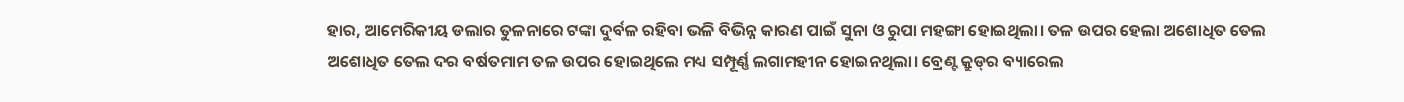ହାର, ଆମେରିକୀୟ ଡଲାର ତୁଳନାରେ ଟଙ୍କା ଦୁର୍ବଳ ରହିବା ଭଳି ବିଭିନ୍ନ କାରଣ ପାଇଁ ସୁନା ଓ ରୁପା ମହଙ୍ଗା ହୋଇଥିଲା। ତଳ ଉପର ହେଲା ଅଶୋଧିତ ତେଲ
ଅଶୋଧିତ ତେଲ ଦର ବର୍ଷତମାମ ତଳ ଉପର ହୋଇଥିଲେ ମଧ୍ୟ ସମ୍ପୂର୍ଣ୍ଣ ଲଗାମହୀନ ହୋଇନଥିଲା। ବ୍ରେଣ୍ଟ କ୍ରୁଡ୍‌ର ବ୍ୟାରେଲ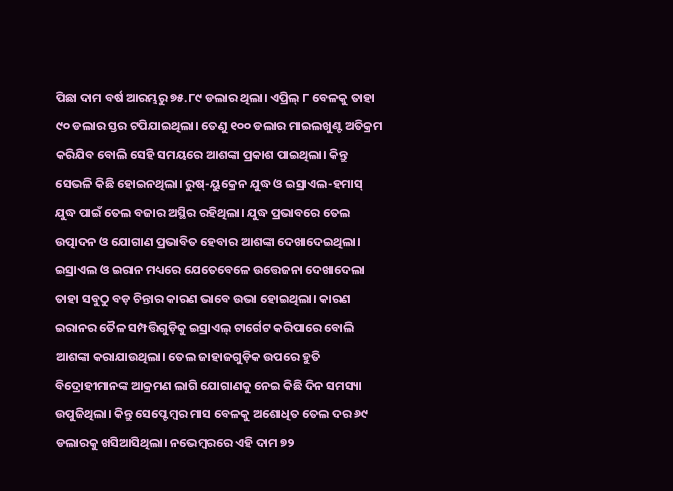ପିଛା ଦାମ ବର୍ଷ ଆରମ୍ଭରୁ ୭୫.୮୯ ଡଲାର ଥିଲା। ଏପ୍ରିଲ୍ ୮ ବେଳକୁ ତାହା ୯୦ ଡଲାର ସ୍ତର ଟପିଯାଇଥିଲା। ତେଣୁ ୧୦୦ ଡଲାର ମାଇଲଖୁଣ୍ଟ ଅତିକ୍ରମ କରିଯିବ ବୋଲି ସେହି ସମୟରେ ଆଶଙ୍କା ପ୍ରକାଶ ପାଇଥିଲା। କିନ୍ତୁ ସେଭଳି କିଛି ହୋଇନଥିଲା। ରୁଷ୍-ୟୁକ୍ରେନ ଯୁଦ୍ଧ ଓ ଇସ୍ରାଏଲ-ହମାସ୍‌ ଯୁଦ୍ଧ ପାଇଁ ତେଲ ବଜାର ଅସ୍ଥିର ରହିଥିଲା। ଯୁଦ୍ଧ ପ୍ରଭାବରେ ତେଲ ଉତ୍ପାଦନ ଓ ଯୋଗାଣ ପ୍ରଭାବିତ ହେବାର ଆଶଙ୍କା ଦେଖାଦେଇଥିଲା। ଇସ୍ରାଏଲ ଓ ଇରାନ ମଧ୍ୟରେ ଯେତେବେଳେ ଉତ୍ତେଜନା ଦେଖାଦେଲା ତାହା ସବୁଠୁ ବଡ଼ ଚିନ୍ତାର କାରଣ ଭାବେ ଉଭା ହୋଇଥିଲା। କାରଣ ଇରାନର ତୈଳ ସମ୍ପତ୍ତିଗୁଡ଼ିକୁ ଇସ୍ରାଏଲ୍‌ ଟାର୍ଗେଟ କରିପାରେ ବୋଲି ଆଶଙ୍କା କରାଯାଉଥିଲା। ତେଲ ଜାହାଜଗୁଡ଼ିକ ଉପରେ ହୁତି ବିଦ୍ରୋହୀମାନଙ୍କ ଆକ୍ରମଣ ଲାଗି ଯୋଗାଣକୁ ନେଇ କିଛି ଦିନ ସମସ୍ୟା ଉପୁଜିଥିଲା। କିନ୍ତୁ ସେପ୍ଟେମ୍ବର ମାସ ବେଳକୁ ଅଶୋଧିତ ତେଲ ଦର ୬୯ ଡଲାରକୁ ଖସିଆସିଥିଲା। ନଭେମ୍ବରରେ ଏହି ଦାମ ୭୨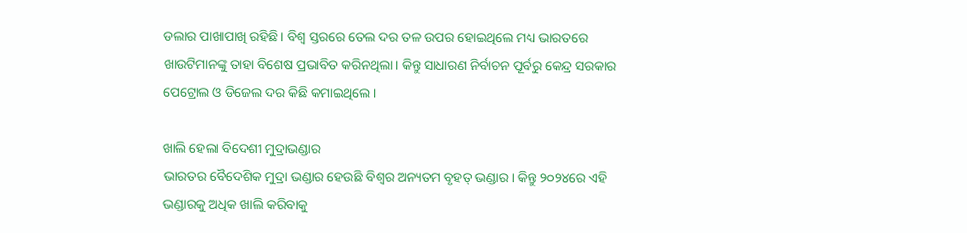ଡଲାର ପାଖାପାଖି ରହିଛି। ବିଶ୍ବ ସ୍ତରରେ ତେଲ ଦର ତଳ ଉପର ହୋଇଥିଲେ ମଧ୍ୟ ଭାରତରେ ଖାଉଟିମାନଙ୍କୁ ତାହା ବିଶେଷ ପ୍ରଭାବିତ କରିନଥିଲା। କିନ୍ତୁ ସାଧାରଣ ନିର୍ବାଚନ ପୂର୍ବରୁ କେନ୍ଦ୍ର ସରକାର ପେଟ୍ରୋଲ ଓ ଡିଜେଲ ଦର କିଛି କମାଇଥିଲେ।

ଖାଲି ହେଲା ବିଦେଶୀ ମୁଦ୍ରାଭଣ୍ଡାର
ଭାରତର ବୈଦେଶିକ ମୁଦ୍ରା ଭଣ୍ଡାର ହେଉଛି ବିଶ୍ବର ଅନ୍ୟତମ ବୃହତ୍‌ ଭଣ୍ଡାର। କିନ୍ତୁ ୨୦୨୪ରେ ଏହି ଭଣ୍ଡାରକୁ ଅଧିକ ଖାଲି କରିବାକୁ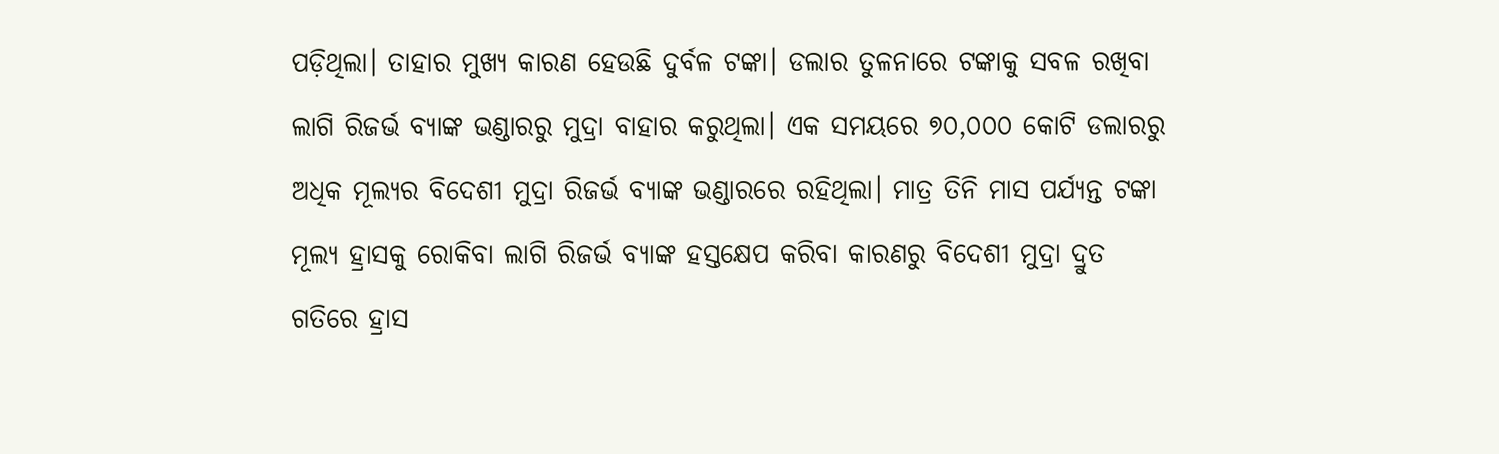ପଡ଼ିଥିଲା। ତାହାର ମୁଖ୍ୟ କାରଣ ହେଉଛି ଦୁର୍ବଳ ଟଙ୍କା। ଡଲାର ତୁଳନାରେ ଟଙ୍କାକୁ ସବଳ ରଖିବା ଲାଗି ରିଜର୍ଭ ବ୍ୟାଙ୍କ ଭଣ୍ଡାରରୁ ମୁଦ୍ରା ବାହାର କରୁଥିଲା। ଏକ ସମୟରେ ୭୦,୦୦୦ କୋଟି ଡଲାରରୁ ଅଧିକ ମୂଲ୍ୟର ବିଦେଶୀ ମୁଦ୍ରା ରିଜର୍ଭ ବ୍ୟାଙ୍କ ଭଣ୍ଡାରରେ ରହିଥିଲା। ମାତ୍ର ତିନି ମାସ ପର୍ଯ୍ୟନ୍ତ ଟଙ୍କା ମୂଲ୍ୟ ହ୍ରାସକୁ ରୋକିବା ଲାଗି ରିଜର୍ଭ ବ୍ୟାଙ୍କ ହସ୍ତକ୍ଷେପ କରିବା କାରଣରୁ ବିଦେଶୀ ମୁଦ୍ରା ଦ୍ରୁତ ଗତିରେ ହ୍ରାସ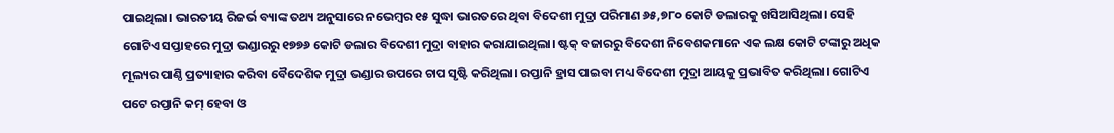ପାଇଥିଲା। ଭାରତୀୟ ରିଜର୍ଭ ବ୍ୟାଙ୍କ ତଥ୍ୟ ଅନୁସାରେ ନଭେମ୍ବର ୧୫ ସୁଦ୍ଧା ଭାରତରେ ଥିବା ବିଦେଶୀ ମୁଦ୍ରା ପରିମାଣ ୬୫,୭୮୦ କୋଟି ଡଲାରକୁ ଖସିଆସିଥିଲା। ସେହି ଗୋଟିଏ ସପ୍ତାହରେ ମୁଦ୍ରା ଭଣ୍ଡାରରୁ ୧୭୭୬ କୋଟି ଡଲାର ବିଦେଶୀ ମୁଦ୍ରା ବାହାର କରାଯାଇଥିଲା। ଷ୍ଟକ୍ ବଜାରରୁ ବିଦେଶୀ ନିବେଶକମାନେ ଏକ ଲକ୍ଷ କୋଟି ଟଙ୍କାରୁ ଅଧିକ ମୂଲ୍ୟର ପାଣ୍ଠି ପ୍ରତ୍ୟାହାର କରିବା ବୈଦେଶିକ ମୁଦ୍ରା ଭଣ୍ଡାର ଉପରେ ଚାପ ସୃଷ୍ଟି କରିଥିଲା। ରପ୍ତାନି ହ୍ରାସ ପାଇବା ମଧ୍ୟ ବିଦେଶୀ ମୁଦ୍ରା ଆୟକୁ ପ୍ରଭାବିତ କରିଥିଲା। ଗୋଟିଏ ପଟେ ରପ୍ତାନି କମ୍ ହେବା ଓ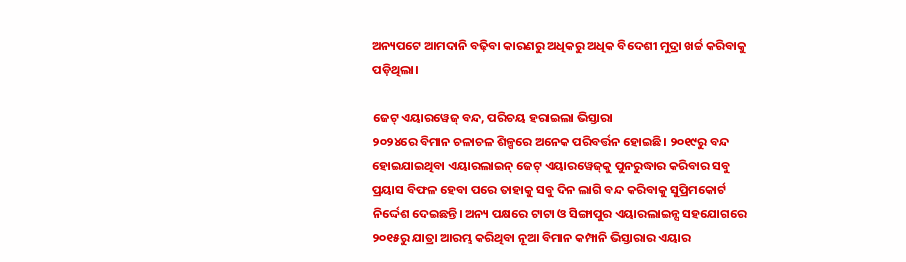ଅନ୍ୟପଟେ ଆମଦାନି ବଢ଼ିବା କାରଣରୁ ଅଧିକରୁ ଅଧିକ ବିଦେଶୀ ମୁଦ୍ରା ଖର୍ଚ୍ଚ କରିବାକୁ ପଡ଼ିଥିଲା।

ଜେଟ୍ ଏୟାରୱେଜ୍ ବନ୍ଦ, ପରିଚୟ ହରାଇଲା ଭିସ୍ତାରା
୨୦୨୪ରେ ବିମାନ ଚଳାଚଳ ଶିଳ୍ପରେ ଅନେକ ପରିବର୍ତ୍ତନ ହୋଇଛି। ୨୦୧୯ରୁ ବନ୍ଦ ହୋଇଯାଇଥିବା ଏୟାରଲାଇନ୍ ଜେଟ୍ ଏୟାରୱେଜ୍‌କୁ ପୁନରୁଦ୍ଧାର କରିବାର ସବୁ ପ୍ରୟାସ ବିଫଳ ହେବା ପରେ ତାହାକୁ ସବୁ ଦିନ ଲାଗି ବନ୍ଦ କରିବାକୁ ସୁପ୍ରିମକୋର୍ଟ ନିର୍ଦ୍ଦେଶ ଦେଇଛନ୍ତି। ଅନ୍ୟ ପକ୍ଷରେ ଟାଟା ଓ ସିଙ୍ଗାପୁର ଏୟାରଲାଇନ୍ସ ସହଯୋଗରେ ୨୦୧୫ରୁ ଯାତ୍ରା ଆରମ୍ଭ କରିଥିବା ନୂଆ ବିମାନ କମ୍ପାନି ଭିସ୍ତାରାର ଏୟାର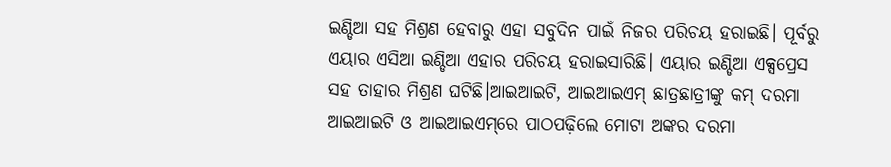ଇଣ୍ଡିଆ ସହ ମିଶ୍ରଣ ହେବାରୁ ଏହା ସବୁଦିନ ପାଇଁ ନିଜର ପରିଚୟ ହରାଇଛି। ପୂର୍ବରୁ ଏୟାର ଏସିଆ ଇଣ୍ଡିଆ ଏହାର ପରିଚୟ ହରାଇସାରିଛି। ଏୟାର ଇଣ୍ଡିଆ ଏକ୍ସପ୍ରେସ ସହ ତାହାର ମିଶ୍ରଣ ଘଟିଛି।ଆଇଆଇଟି, ଆଇଆଇଏମ୍‌ ଛାତ୍ରଛାତ୍ରୀଙ୍କୁ କମ୍ ଦରମା
ଆଇଆଇଟି ଓ ଆଇଆଇଏମ୍‌ରେ ପାଠପଢ଼ିଲେ ମୋଟା ଅଙ୍କର ଦରମା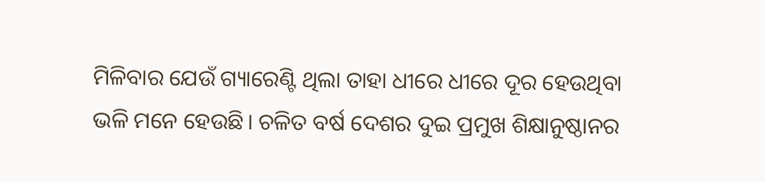ମିଳିବାର ଯେଉଁ ଗ୍ୟାରେଣ୍ଟି ଥିଲା ତାହା ଧୀରେ ଧୀରେ ଦୂର ହେଉଥିବା ଭଳି ମନେ ହେଉଛି। ଚଳିତ ବର୍ଷ ଦେଶର ଦୁଇ ପ୍ରମୁଖ ଶିକ୍ଷାନୁଷ୍ଠାନର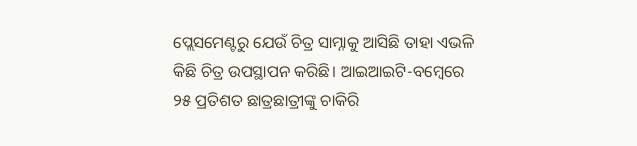ପ୍ଲେସମେଣ୍ଟରୁ ଯେଉଁ ଚିତ୍ର ସାମ୍ନାକୁ ଆସିଛି ତାହା ଏଭଳି କିଛି ଚିତ୍ର ଉପସ୍ଥାପନ କରିଛି। ଆଇଆଇଟି-ବମ୍ବେରେ ୨୫ ପ୍ରତିଶତ ଛାତ୍ରଛାତ୍ରୀଙ୍କୁ ଚାକିରି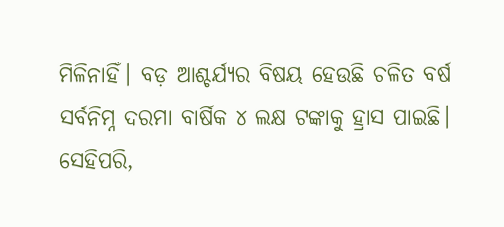ମିଳିନାହିଁ। ବଡ଼ ଆଶ୍ଚର୍ଯ୍ୟର ବିଷୟ ହେଉଛି ଚଳିତ ବର୍ଷ ସର୍ବନିମ୍ନ ଦରମା ବାର୍ଷିକ ୪ ଲକ୍ଷ ଟଙ୍କାକୁ ହ୍ରାସ ପାଇଛି। ସେହିପରି,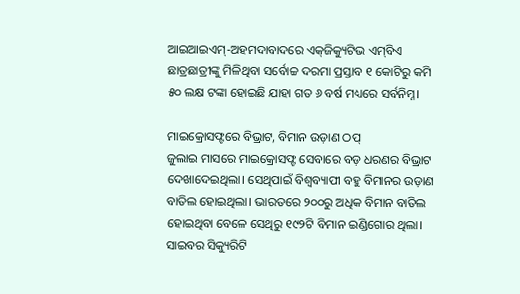ଆଇଆଇଏମ୍-ଅହମଦାବାଦରେ ଏକ୍‌ଜିକ୍ୟୁଟିଭ ଏମ୍‌ବିଏ ଛାତ୍ରଛାତ୍ରୀଙ୍କୁ ମିଳିଥିବା ସର୍ବୋଚ୍ଚ ଦରମା ପ୍ରସ୍ତାବ ୧ କୋଟିରୁ କମି ୫୦ ଲକ୍ଷ ଟଙ୍କା ହୋଇଛି ଯାହା ଗତ ୬ ବର୍ଷ ମଧ୍ୟରେ ସର୍ବନିମ୍ନ।

ମାଇକ୍ରୋସଫ୍ଟରେ ବିଭ୍ରାଟ, ବିମାନ ଉଡ଼ାଣ ଠପ୍
ଜୁଲାଇ ମାସରେ ମାଇକ୍ରୋସଫ୍ଟ ସେବାରେ ବଡ଼ ଧରଣର ବିଭ୍ରାଟ ଦେଖାଦେଇଥିଲା। ସେଥିପାଇଁ ବିଶ୍ବବ୍ୟାପୀ ବହୁ ବିମାନର ଉଡ଼ାଣ ବାତିଲ ହୋଇଥିଲା। ଭାରତରେ ୨୦୦ରୁ ଅଧିକ ବିମାନ ବାତିଲ ହୋଇଥିବା ବେଳେ ସେଥିରୁ ୧୯୨ଟି ବିମାନ ଇଣ୍ଡିଗୋର ଥିଲା। ସାଇବର ସିକ୍ୟୁରିଟି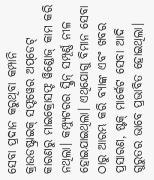ସେବା ପ୍ରଦାନ କରୁଥିବା କମ୍ପାନି କ୍ରାଉଡଷ୍ଟ୍ରାଇକ୍‌ ସଫ୍ଟୱେର ଅପ୍‌ଡେଟ୍‌ କାରଣରୁ ମାଇକ୍ରୋସଫ୍ଟ ୱିଣ୍ଡୋଜ୍‌ କାମ କରି ନଥିଲା। କମ୍ପ୍ୟୁଟରର ସ୍କ୍ରିନ୍ ସମ୍ପୂର୍ଣ୍ଣ ନୀଳ ହୋଇଯାଇଥିଲା। ଏଥିଯୋଗୁ ବିମାନ ସେବା ଠାରୁ ଆରମ୍ଭ କରି ବ୍ୟାଙ୍କ ଏବଂ ଖବର ପ୍ରସାରଣ, ଷ୍ଟକ୍‌ ମାର୍କେଟ ସେବା ଆଦି ଗୁରୁତର ଭାବେ ପ୍ରଭାବିତ ହୋଇଥିଲା।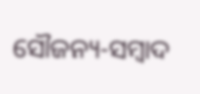ସୌଜନ୍ୟ-ସମ୍ୱାଦ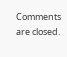Comments are closed.